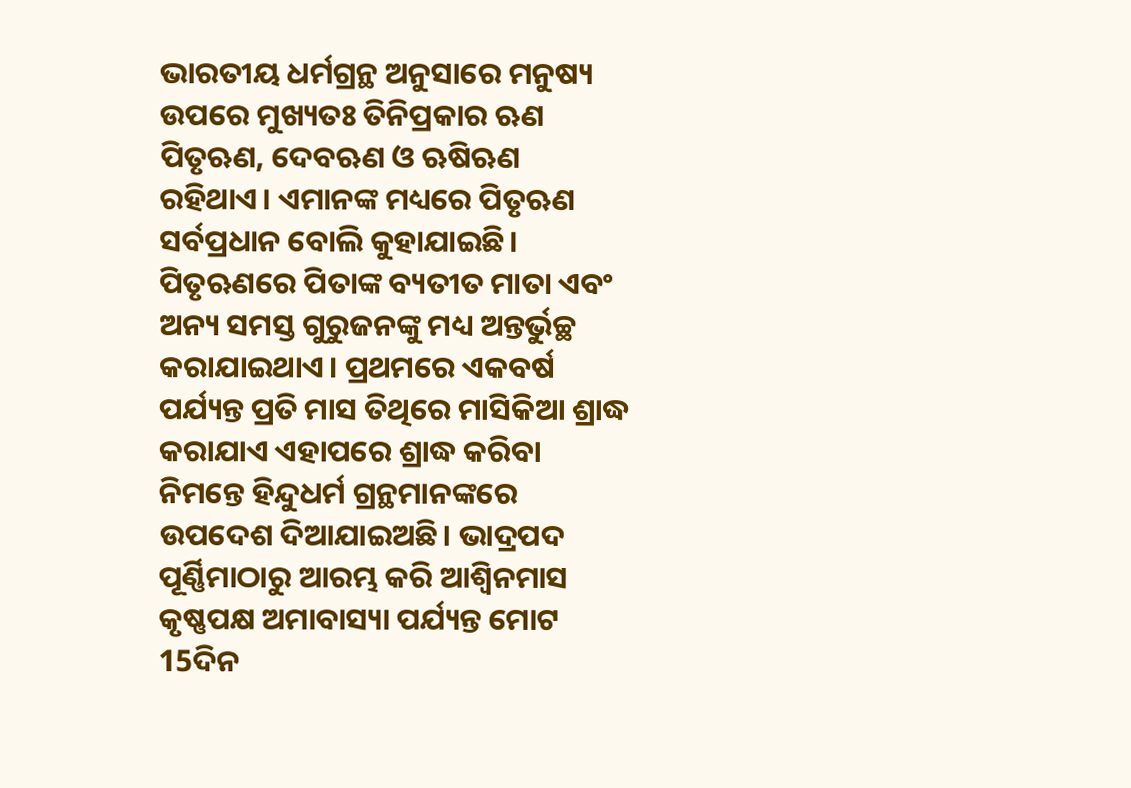ଭାରତୀୟ ଧର୍ମଗ୍ରନ୍ଥ ଅନୁସାରେ ମନୁଷ୍ୟ ଉପରେ ମୁଖ୍ୟତଃ ତିନିପ୍ରକାର ଋଣ ପିତୃଋଣ, ଦେବଋଣ ଓ ଋଷିଋଣ ରହିଥାଏ। ଏମାନଙ୍କ ମଧ୍ୟରେ ପିତୃଋଣ ସର୍ବପ୍ରଧାନ ବୋଲି କୁହାଯାଇଛି। ପିତୃଋଣରେ ପିତାଙ୍କ ବ୍ୟତୀତ ମାତା ଏବଂ ଅନ୍ୟ ସମସ୍ତ ଗୁରୁଜନଙ୍କୁ ମଧ୍ୟ ଅନ୍ତର୍ଭୁଚ୍ଛ କରାଯାଇଥାଏ। ପ୍ରଥମରେ ଏକବର୍ଷ ପର୍ଯ୍ୟନ୍ତ ପ୍ରତି ମାସ ତିଥିରେ ମାସିକିଆ ଶ୍ରାଦ୍ଧ କରାଯାଏ ଏହାପରେ ଶ୍ରାଦ୍ଧ କରିବା ନିମନ୍ତେ ହିନ୍ଦୁଧର୍ମ ଗ୍ରନ୍ଥମାନଙ୍କରେ ଉପଦେଶ ଦିଆଯାଇଅଛି। ଭାଦ୍ରପଦ ପୂର୍ଣ୍ଣିମାଠାରୁ ଆରମ୍ଭ କରି ଆଶ୍ବିନମାସ କୃଷ୍ଣପକ୍ଷ ଅମାବାସ୍ୟା ପର୍ଯ୍ୟନ୍ତ ମୋଟ 15ଦିନ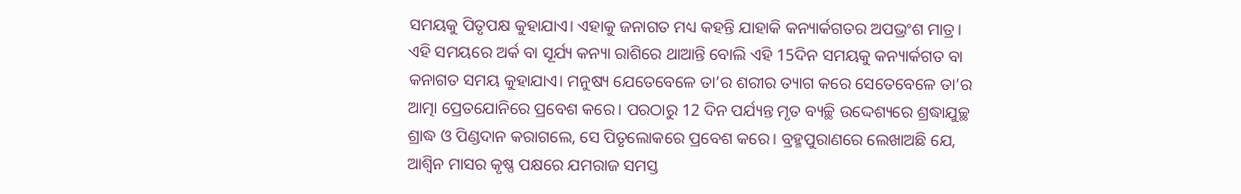ସମୟକୁ ପିତୃପକ୍ଷ କୁହାଯାଏ। ଏହାକୁ ଜନାଗତ ମଧ୍ୟ କହନ୍ତି ଯାହାକି କନ୍ୟାର୍କଗତର ଅପଭ୍ରଂଶ ମାତ୍ର। ଏହି ସମୟରେ ଅର୍କ ବା ସୂର୍ଯ୍ୟ କନ୍ୟା ରାଶିରେ ଥାଆନ୍ତି ବୋଲି ଏହି 15ଦିନ ସମୟକୁ କନ୍ୟାର୍କଗତ ବା କନାଗତ ସମୟ କୁହାଯାଏ। ମନୁଷ୍ୟ ଯେତେବେଳେ ତା’ର ଶରୀର ତ୍ୟାଗ କରେ ସେତେବେଳେ ତା’ର ଆତ୍ମା ପ୍ରେତଯୋନିରେ ପ୍ରବେଶ କରେ। ପରଠାରୁ 12 ଦିନ ପର୍ଯ୍ୟନ୍ତ ମୃତ ବ୍ୟଚ୍ଛି ଉଦ୍ଦେଶ୍ୟରେ ଶ୍ରଦ୍ଧାଯୁଚ୍ଛ ଶ୍ରାଦ୍ଧ ଓ ପିଣ୍ଡଦାନ କରାଗଲେ, ସେ ପିତୃଲୋକରେ ପ୍ରବେଶ କରେ। ବ୍ରହ୍ମପୁରାଣରେ ଲେଖାଅଛି ଯେ, ଆଶ୍ବିନ ମାସର କୃଷ୍ଣ ପକ୍ଷରେ ଯମରାଜ ସମସ୍ତ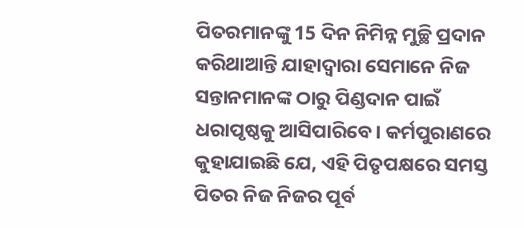ପିତରମାନଙ୍କୁ 15 ଦିନ ନିମିନ୍ନ ମୁଚ୍ଛି ପ୍ରଦାନ କରିଥାଆନ୍ତି ଯାହାଦ୍ଵାରା ସେମାନେ ନିଜ ସନ୍ତାନମାନଙ୍କ ଠାରୁ ପିଣ୍ଡଦାନ ପାଇଁ ଧରାପୃଷ୍ଠକୁ ଆସିପାରିବେ। କର୍ମପୁରାଣରେ କୁହାଯାଇଛି ଯେ, ଏହି ପିତୃପକ୍ଷରେ ସମସ୍ତ ପିତର ନିଜ ନିଜର ପୂର୍ବ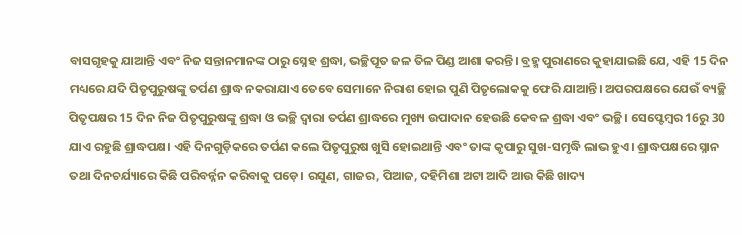ବାସଗୃହକୁ ଯାଆନ୍ତି ଏବଂ ନିଜ ସନ୍ତାନମାନଙ୍କ ଠାରୁ ସ୍ନେହ ଶ୍ରଦ୍ଧା, ଭଚ୍ଛିପୂତ ଜଳ ତିଳ ପିଣ୍ଡ ଆଶା କରନ୍ତି। ବ୍ରହ୍ମ ପୁରାଣରେ କୁହାଯାଇଛି ଯେ, ଏହି 15 ଦିନ ମଧ୍ୟରେ ଯଦି ପିତୃପୁରୁଷଙ୍କୁ ତର୍ପଣ ଶ୍ରାଦ୍ଧ ନକରାଯାଏ ତେବେ ସେମାନେ ନିରାଶ ହୋଇ ପୁଣି ପିତୃଲୋକକୁ ଫେରି ଯାଆନ୍ତି। ଅପରପକ୍ଷରେ ଯେଉଁ ବ୍ୟଚ୍ଛି ପିତୃପକ୍ଷର 15 ଦିନ ନିଜ ପିତୃପୁରୁଷଙ୍କୁ ଶ୍ରଦ୍ଧା ଓ ଭଚ୍ଛି ଦ୍ଵାରା ତର୍ପଣ ଶ୍ରାଦ୍ଧରେ ମୁଖ୍ୟ ଉପାଦାନ ହେଉଛି କେବଳ ଶ୍ରଦ୍ଧା ଏବଂ ଭଚ୍ଛି। ସେପ୍ଟେମ୍ଵର 16ରୁ 30 ଯାଏ ରହୁଛି ଶ୍ରାଦ୍ଧପକ୍ଷ। ଏହି ଦିନଗୁଡ଼ିକରେ ତର୍ପଣ କଲେ ପିତୃପୁରୁଷ ଖୁସି ହୋଇଥାନ୍ତି ଏବଂ ତାଙ୍କ କୃପାରୁ ସୁଖ-ସମୃଦ୍ଧି ଲାଭ ହୁଏ। ଶ୍ରାଦ୍ଧପକ୍ଷରେ ସ୍ନାନ ତଥା ଦିନଚର୍ଯ୍ୟାରେ କିଛି ପରିବର୍ନ୍ନନ କରିବାକୁ ପଡ଼େ। ରସୁଣ, ଗାଜର, ପିଆଜ, ଦହିମିଶା ଅଟା ଆଦି ଆଉ କିଛି ଖାଦ୍ୟ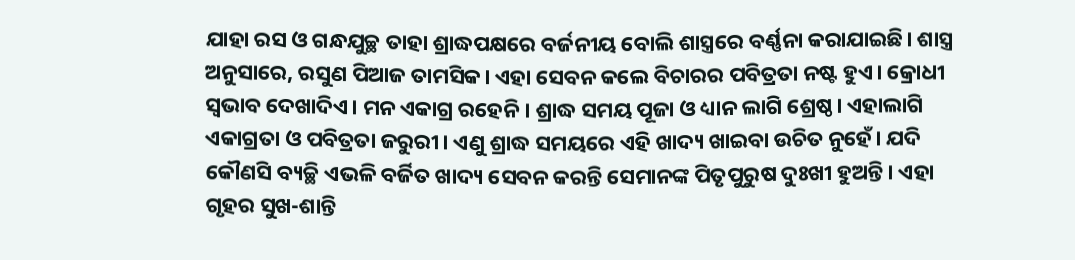ଯାହା ରସ ଓ ଗନ୍ଧଯୁଚ୍ଛ ତାହା ଶ୍ରାଦ୍ଧପକ୍ଷରେ ବର୍ଜନୀୟ ବୋଲି ଶାସ୍ତ୍ରରେ ବର୍ଣ୍ଣନା କରାଯାଇଛି। ଶାସ୍ତ୍ର ଅନୁସାରେ, ରସୁଣ ପିଆଜ ତାମସିକ। ଏହା ସେବନ କଲେ ବିଚାରର ପବିତ୍ରତା ନଷ୍ଟ ହୁଏ। କ୍ରୋଧୀ ସ୍ଵଭାବ ଦେଖାଦିଏ। ମନ ଏକାଗ୍ର ରହେନି। ଶ୍ରାଦ୍ଧ ସମୟ ପୂଜା ଓ ଧ୍ୟାନ ଲାଗି ଶ୍ରେଷ୍ଠ। ଏହାଲାଗି ଏକାଗ୍ରତା ଓ ପବିତ୍ରତା ଜରୁରୀ। ଏଣୁ ଶ୍ରାଦ୍ଧ ସମୟରେ ଏହି ଖାଦ୍ୟ ଖାଇବା ଉଚିତ ନୁହେଁ। ଯଦି କୌଣସି ବ୍ୟଚ୍ଛି ଏଭଳି ବର୍ଜିତ ଖାଦ୍ୟ ସେବନ କରନ୍ତି ସେମାନଙ୍କ ପିତୃପୁରୁଷ ଦୁଃଖୀ ହୁଅନ୍ତି। ଏହା ଗୃହର ସୁଖ-ଶାନ୍ତି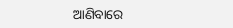ଆଣିବାରେ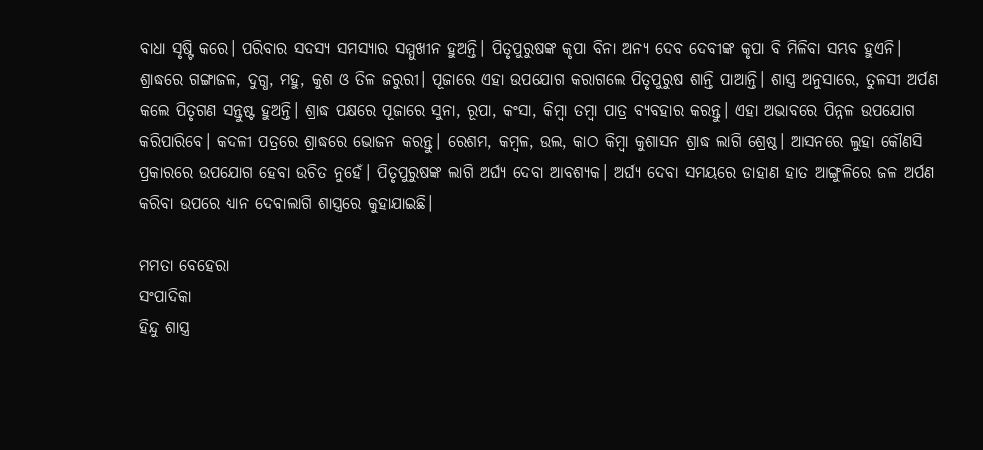ବାଧା ସୃଷ୍ଟି କରେ। ପରିବାର ସଦସ୍ୟ ସମସ୍ୟାର ସମ୍ମୁଖୀନ ହୁଅନ୍ତି। ପିତୃପୁରୁଷଙ୍କ କୃପା ବିନା ଅନ୍ୟ ଦେବ ଦେବୀଙ୍କ କୃପା ବି ମିଳିବା ସମ୍ଭବ ହୁଏନି। ଶ୍ରାଦ୍ଧରେ ଗଙ୍ଗାଜଳ, ଦୁଗ୍ଧ, ମହୁ, କୁଶ ଓ ତିଳ ଜରୁରୀ। ପୂଜାରେ ଏହା ଉପଯୋଗ କରାଗଲେ ପିତୃପୁରୁଷ ଶାନ୍ତି ପାଆନ୍ତି। ଶାସ୍ତ୍ର ଅନୁସାରେ, ତୁଳସୀ ଅର୍ପଣ କଲେ ପିତୃଗଣ ସନ୍ତୁଷ୍ଟ ହୁଅନ୍ତି। ଶ୍ରାଦ୍ଧ ପକ୍ଷରେ ପୂଜାରେ ସୁନା, ରୂପା, କଂସା, କିମ୍ଵା ତମ୍ଵା ପାତ୍ର ବ୍ୟବହାର କରନ୍ତୁ। ଏହା ଅଭାବରେ ପିନ୍ନଳ ଉପଯୋଗ କରିପାରିବେ। କଦଳୀ ପତ୍ରରେ ଶ୍ରାଦ୍ଧରେ ଭୋଜନ କରନ୍ତୁ। ରେଶମ, କମ୍ଵଳ, ଉଲ, କାଠ କିମ୍ଵା କୁଶାସନ ଶ୍ରାଦ୍ଧ ଲାଗି ଶ୍ରେଷ୍ଠ। ଆସନରେ ଲୁହା କୌଣସି ପ୍ରକାରରେ ଉପଯୋଗ ହେବା ଉଚିତ ନୁହେଁ। ପିତୃପୁରୁଷଙ୍କ ଲାଗି ଅର୍ଘ୍ୟ ଦେବା ଆବଶ୍ୟକ। ଅର୍ଘ୍ୟ ଦେବା ସମୟରେ ଡାହାଣ ହାତ ଆଙ୍ଗୁଳିରେ ଜଳ ଅର୍ପଣ କରିବା ଉପରେ ଧ୍ୟାନ ଦେବାଲାଗି ଶାସ୍ତ୍ରରେ କୁହାଯାଇଛି।

ମମତା ବେହେରା
ସଂପାଦିକା
ହିନ୍ଦୁ ଶାସ୍ତ୍ର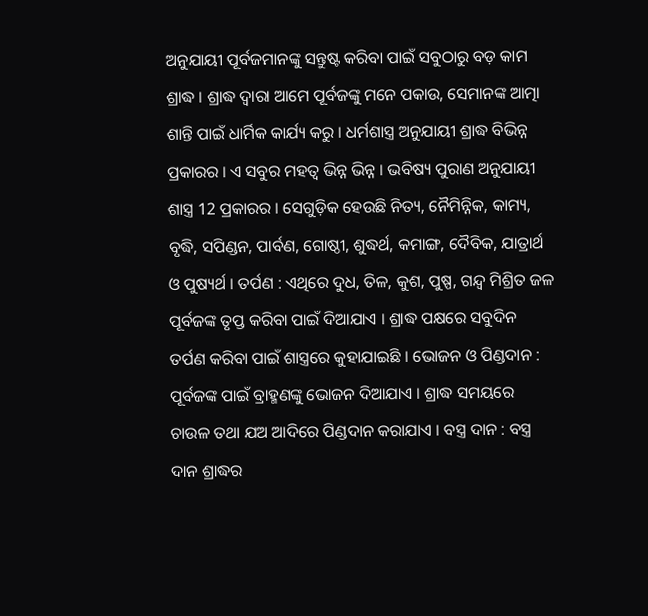ଅନୁଯାୟୀ ପୂର୍ବଜମାନଙ୍କୁ ସନ୍ତୁଷ୍ଟ କରିବା ପାଇଁ ସବୁଠାରୁ ବଡ଼ କାମ ଶ୍ରାଦ୍ଧ । ଶ୍ରାଦ୍ଧ ଦ୍ଵାରା ଆମେ ପୂର୍ବଜଙ୍କୁ ମନେ ପକାଉ, ସେମାନଙ୍କ ଆତ୍ମା ଶାନ୍ତି ପାଇଁ ଧାର୍ମିକ କାର୍ଯ୍ୟ କରୁ । ଧର୍ମଶାସ୍ତ୍ର ଅନୁଯାୟୀ ଶ୍ରାଦ୍ଧ ବିଭିନ୍ନ ପ୍ରକାରର । ଏ ସବୁର ମହତ୍ଵ ଭିନ୍ନ ଭିନ୍ନ । ଭବିଷ୍ୟ ପୁରାଣ ଅନୁଯାୟୀ ଶାସ୍ତ୍ର 12 ପ୍ରକାରର । ସେଗୁଡ଼ିକ ହେଉଛି ନିତ୍ୟ, ନୈମିନ୍ନିକ, କାମ୍ୟ, ବୃଦ୍ଧି, ସପିଣ୍ଡନ, ପାର୍ବଣ, ଗୋଷ୍ଠୀ, ଶୁଦ୍ଧର୍ଥ, କମାଙ୍ଗ, ଦୈବିକ, ଯାତ୍ରାର୍ଥ ଓ ପୁଷ୍ୟର୍ଥ । ତର୍ପଣ : ଏଥିରେ ଦୁଧ, ତିଳ, କୁଶ, ପୁଷ୍ପ, ଗନ୍ଦ୍ଵ ମିଶ୍ରିତ ଜଳ ପୂର୍ବଜଙ୍କ ତୃପ୍ତ କରିବା ପାଇଁ ଦିଆଯାଏ । ଶ୍ରାଦ୍ଧ ପକ୍ଷରେ ସବୁଦିନ ତର୍ପଣ କରିବା ପାଇଁ ଶାସ୍ତ୍ରରେ କୁହାଯାଇଛି । ଭୋଜନ ଓ ପିଣ୍ଡଦାନ : ପୂର୍ବଜଙ୍କ ପାଇଁ ବ୍ରାହ୍ମଣଙ୍କୁ ଭୋଜନ ଦିଆଯାଏ । ଶ୍ରାଦ୍ଧ ସମୟରେ ଚାଉଳ ତଥା ଯଅ ଆଦିରେ ପିଣ୍ଡଦାନ କରାଯାଏ । ବସ୍ତ୍ର ଦାନ : ବସ୍ତ୍ର ଦାନ ଶ୍ରାଦ୍ଧର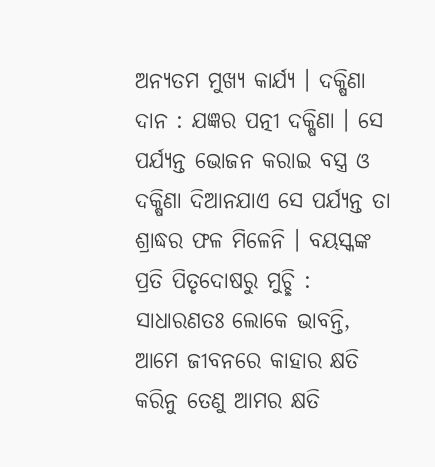ଅନ୍ୟତମ ମୁଖ୍ୟ କାର୍ଯ୍ୟ । ଦକ୍ଷିଣା ଦାନ : ଯଜ୍ଞର ପତ୍ନୀ ଦକ୍ଷିଣା । ସେ ପର୍ଯ୍ୟନ୍ତ ଭୋଜନ କରାଇ ବସ୍ତ୍ର ଓ ଦକ୍ଷିଣା ଦିଆନଯାଏ ସେ ପର୍ଯ୍ୟନ୍ତ ତା ଶ୍ରାଦ୍ଧର ଫଳ ମିଳେନି । ବୟସ୍କଙ୍କ ପ୍ରତି ପିତୃଦୋଷରୁ ମୁଚ୍ଛି : ସାଧାରଣତଃ ଲୋକେ ଭାବନ୍ତି, ଆମେ ଜୀବନରେ କାହାର କ୍ଷତି କରିନୁ ତେଣୁ ଆମର କ୍ଷତି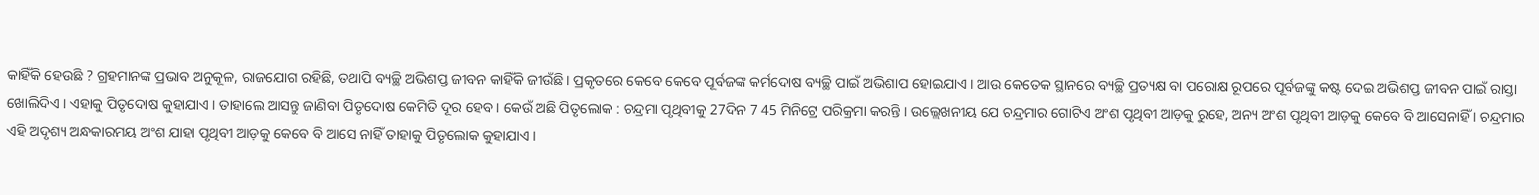କାହିଁକି ହେଉଛି ? ଗ୍ରହମାନଙ୍କ ପ୍ରଭାବ ଅନୁକୂଳ, ରାଜଯୋଗ ରହିଛି, ତଥାପି ବ୍ୟଚ୍ଛି ଅଭିଶପ୍ତ ଜୀବନ କାହିଁକି ଜୀଉଁଛି । ପ୍ରକୃତରେ କେବେ କେବେ ପୂର୍ବଜଙ୍କ କର୍ମଦୋଷ ବ୍ୟଚ୍ଛି ପାଇଁ ଅଭିଶାପ ହୋଇଯାଏ । ଆଉ କେତେକ ସ୍ଥାନରେ ବ୍ୟଚ୍ଛି ପ୍ରତ୍ୟକ୍ଷ ବା ପରୋକ୍ଷ ରୂପରେ ପୂର୍ବଜଙ୍କୁ କଷ୍ଟ ଦେଇ ଅଭିଶପ୍ତ ଜୀବନ ପାଇଁ ରାସ୍ତା ଖୋଲିଦିଏ । ଏହାକୁ ପିତୃଦୋଷ କୁହାଯାଏ । ତାହାଲେ ଆସନ୍ତୁ ଜାଣିବା ପିତୃଦୋଷ କେମିତି ଦୂର ହେବ । କେଉଁ ଅଛି ପିତୃଲୋକ : ଚନ୍ଦ୍ରମା ପୃଥିବୀକୁ 27ଦିନ 7 45 ମିନିଟ୍ରେ ପରିକ୍ରମା କରନ୍ତି । ଉଲ୍ଲେଖନୀୟ ଯେ ଚନ୍ଦ୍ରମାର ଗୋଟିଏ ଅଂଶ ପୃଥିବୀ ଆଡ଼କୁ ରୁହେ, ଅନ୍ୟ ଅଂଶ ପୃଥିବୀ ଆଡ଼କୁ କେବେ ବି ଆସେନାହିଁ । ଚନ୍ଦ୍ରମାର ଏହି ଅଦୃଶ୍ୟ ଅନ୍ଧକାରମୟ ଅଂଶ ଯାହା ପୃଥିବୀ ଆଡ଼କୁ କେବେ ବି ଆସେ ନାହିଁ ତାହାକୁ ପିତୃଲୋକ କୁହାଯାଏ ।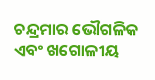ଚନ୍ଦ୍ରମାର ଭୌଗଳିକ ଏବଂ ଖଗୋଳୀୟ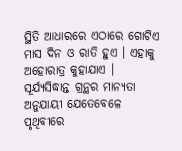ସ୍ଥିତି ଆଧାରରେ ଏଠାରେ ଗୋଟିଏ ମାସ ଦିନ ଓ ରାତି ହୁଏ । ଏହାକୁ ଅହୋରାତ୍ର କୁହାଯାଏ । ସୂର୍ଯ୍ୟସିଦ୍ଧାନ୍ତ ଗ୍ରନ୍ଥର ମାନ୍ୟତା ଅନୁଯାୟୀ ଯେତେବେଳେ ପୃଥିବୀରେ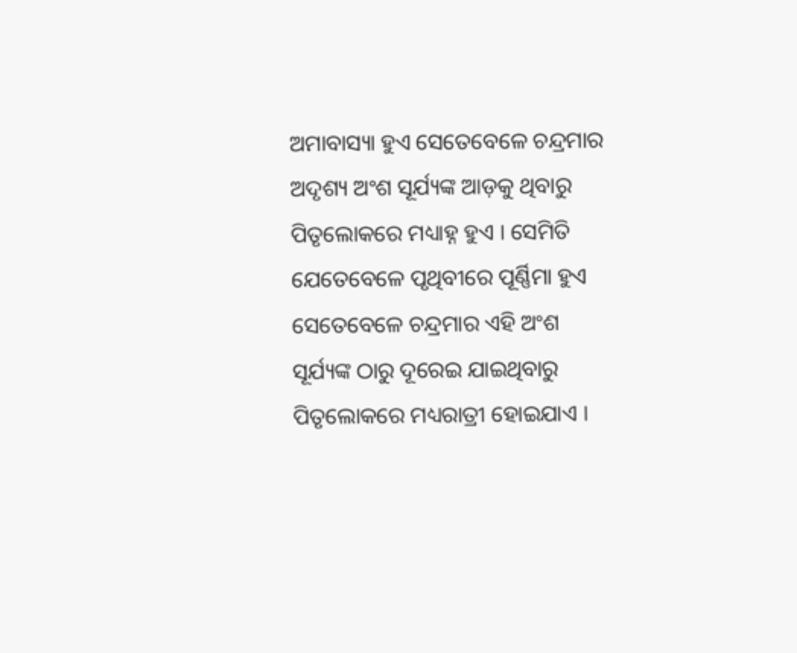ଅମାବାସ୍ୟା ହୁଏ ସେତେବେଳେ ଚନ୍ଦ୍ରମାର ଅଦୃଶ୍ୟ ଅଂଶ ସୂର୍ଯ୍ୟଙ୍କ ଆଡ଼କୁ ଥିବାରୁ ପିତୃଲୋକରେ ମଧ୍ୟାହ୍ନ ହୁଏ । ସେମିତି ଯେତେବେଳେ ପୃଥିବୀରେ ପୂର୍ଣ୍ଣିମା ହୁଏ ସେତେବେଳେ ଚନ୍ଦ୍ରମାର ଏହି ଅଂଶ ସୂର୍ଯ୍ୟଙ୍କ ଠାରୁ ଦୂରେଇ ଯାଇଥିବାରୁ ପିତୃଲୋକରେ ମଧ୍ୟରାତ୍ରୀ ହୋଇଯାଏ ।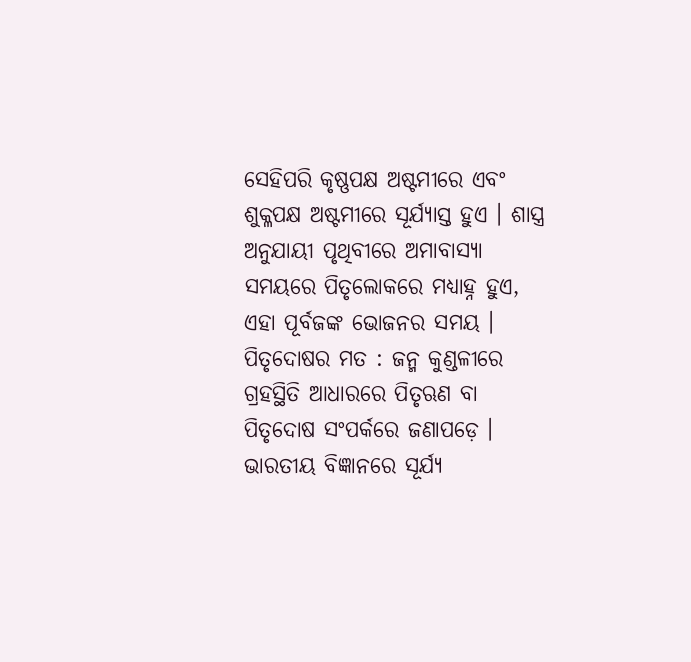ସେହିପରି କୃଷ୍ଣପକ୍ଷ ଅଷ୍ଟମୀରେ ଏବଂ ଶୁକ୍ଳପକ୍ଷ ଅଷ୍ଟମୀରେ ସୂର୍ଯ୍ୟାସ୍ତ ହୁଏ । ଶାସ୍ତ୍ର ଅନୁଯାୟୀ ପୃଥିବୀରେ ଅମାବାସ୍ୟା ସମୟରେ ପିତୃଲୋକରେ ମଧ୍ୟାହ୍ନ ହୁଏ, ଏହା ପୂର୍ବଜଙ୍କ ଭୋଜନର ସମୟ । ପିତୃଦୋଷର ମତ : ଜନ୍ମ କୁଣ୍ଡଳୀରେ ଗ୍ରହସ୍ଥିତି ଆଧାରରେ ପିତୃଋଣ ବା ପିତୃଦୋଷ ସଂପର୍କରେ ଜଣାପଡ଼େ । ଭାରତୀୟ ବିଜ୍ଞାନରେ ସୂର୍ଯ୍ୟ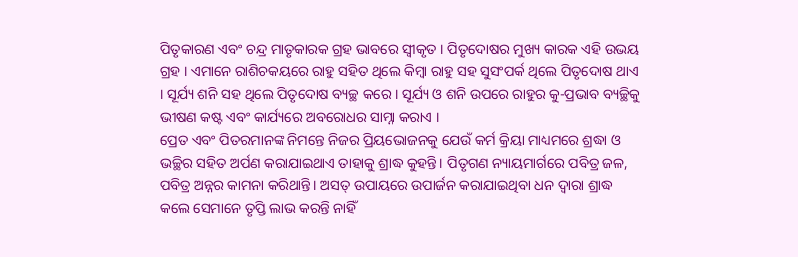ପିତୃକାରଣ ଏବଂ ଚନ୍ଦ୍ର ମାତୃକାରକ ଗ୍ରହ ଭାବରେ ସ୍ଵୀକୃତ । ପିତୃଦୋଷର ମୁଖ୍ୟ କାରକ ଏହି ଉଭୟ ଗ୍ରହ । ଏମାନେ ରାଶିଚକୟରେ ରାହୁ ସହିତ ଥିଲେ କିମ୍ଵା ରାହୁ ସହ ସୁସଂପର୍କ ଥିଲେ ପିତୃଦୋଷ ଥାଏ । ସୂର୍ଯ୍ୟ ଶନି ସହ ଥିଲେ ପିତୃଦୋଷ ବ୍ୟଚ୍ଛ କରେ । ସୂର୍ଯ୍ୟ ଓ ଶନି ଉପରେ ରାହୁର କୁ-ପ୍ରଭାବ ବ୍ୟଚ୍ଛିକୁ ଭୀଷଣ କଷ୍ଟ ଏବଂ କାର୍ଯ୍ୟରେ ଅବରୋଧର ସାମ୍ନା କରାଏ ।
ପ୍ରେତ ଏବଂ ପିତରମାନଙ୍କ ନିମନ୍ତେ ନିଜର ପ୍ରିୟଭୋଜନକୁ ଯେଉଁ କର୍ମ କ୍ରିୟା ମାଧ୍ୟମରେ ଶ୍ରଦ୍ଧା ଓ ଭଚ୍ଛିର ସହିତ ଅର୍ପଣ କରାଯାଇଥାଏ ତାହାକୁ ଶ୍ରାଦ୍ଧ କୁହନ୍ତି। ପିତୃଗଣ ନ୍ୟାୟମାର୍ଗରେ ପବିତ୍ର ଜଳ, ପବିତ୍ର ଅନ୍ନର କାମନା କରିଥାନ୍ତି। ଅସତ୍ ଉପାୟରେ ଉପାର୍ଜନ କରାଯାଇଥିବା ଧନ ଦ୍ଵାରା ଶ୍ରାଦ୍ଧ କଲେ ସେମାନେ ତୃପ୍ତି ଲାଭ କରନ୍ତି ନାହିଁ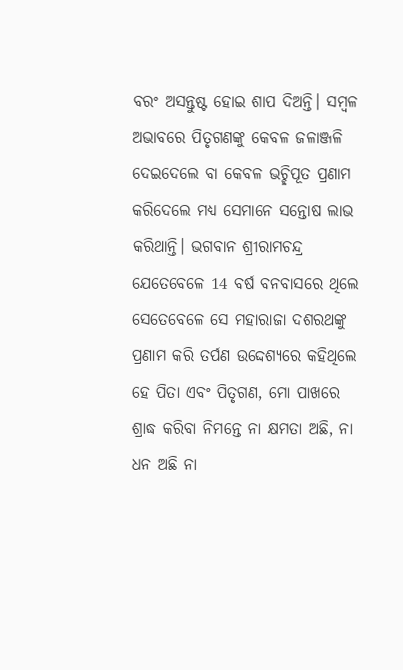ବରଂ ଅସନ୍ତୁଷ୍ଟ ହୋଇ ଶାପ ଦିଅନ୍ତି। ସମ୍ଵଳ ଅଭାବରେ ପିତୃଗଣଙ୍କୁ କେବଳ ଜଳାଞ୍ଜଳି ଦେଇଦେଲେ ବା କେବଳ ଭଚ୍ଛିପୂତ ପ୍ରଣାମ କରିଦେଲେ ମଧ୍ୟ ସେମାନେ ସନ୍ତୋଷ ଲାଭ କରିଥାନ୍ତି। ଭଗବାନ ଶ୍ରୀରାମଚନ୍ଦ୍ର ଯେତେବେଳେ 14 ବର୍ଷ ବନବାସରେ ଥିଲେ ସେତେବେଳେ ସେ ମହାରାଜା ଦଶରଥଙ୍କୁ ପ୍ରଣାମ କରି ତର୍ପଣ ଉଦ୍ଦେଶ୍ୟରେ କହିଥିଲେ ହେ ପିତା ଏବଂ ପିତୃଗଣ, ମୋ ପାଖରେ ଶ୍ରାଦ୍ଧ କରିବା ନିମନ୍ତେ ନା କ୍ଷମତା ଅଛି, ନା ଧନ ଅଛି ନା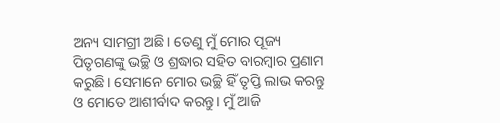ଅନ୍ୟ ସାମଗ୍ରୀ ଅଛି। ତେଣୁ ମୁଁ ମୋର ପୂଜ୍ୟ ପିତୃଗଣଙ୍କୁ ଭଚ୍ଛି ଓ ଶ୍ରଦ୍ଧାର ସହିତ ବାରମ୍ଵାର ପ୍ରଣାମ କରୁଛି। ସେମାନେ ମୋର ଭଚ୍ଛି ହିଁ ତୃପ୍ତି ଲାଭ କରନ୍ତୁ ଓ ମୋତେ ଆଶୀର୍ବାଦ କରନ୍ତୁ। ମୁଁ ଆଜି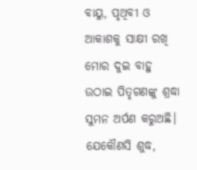ବାୟୁ, ପୃଥିବୀ ଓ ଆକାଶକୁ ସାକ୍ଷୀ ରଖି ମୋର ଦୁଇ ବାହୁ ଉଠାଇ ପିତୃଗଣଙ୍କୁ ଶ୍ରଦ୍ଧା ସୁମନ ଅର୍ପଣ କରୁଅଛି। ଯେକୌଣସି ଶୁଦ୍ଧ,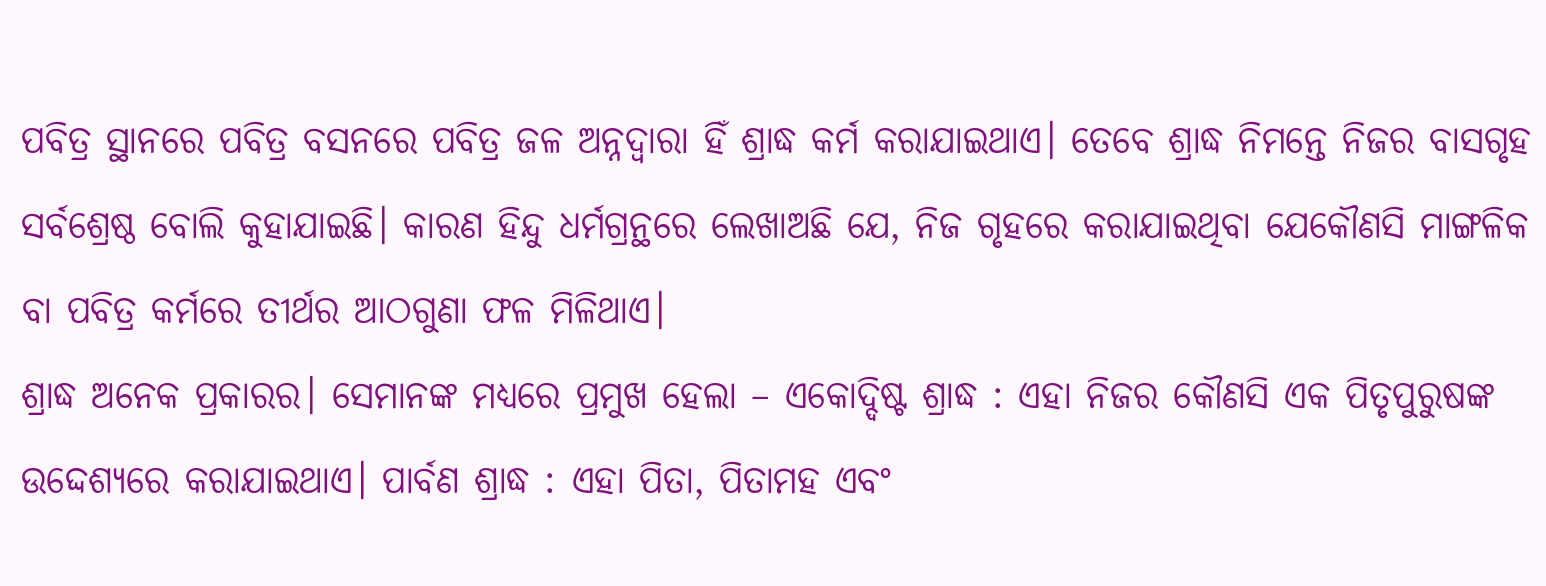ପବିତ୍ର ସ୍ଥାନରେ ପବିତ୍ର ବସନରେ ପବିତ୍ର ଜଳ ଅନ୍ନଦ୍ଵାରା ହିଁ ଶ୍ରାଦ୍ଧ କର୍ମ କରାଯାଇଥାଏ। ତେବେ ଶ୍ରାଦ୍ଧ ନିମନ୍ତେ ନିଜର ବାସଗୃହ ସର୍ବଶ୍ରେଷ୍ଠ ବୋଲି କୁହାଯାଇଛି। କାରଣ ହିନ୍ଦୁ ଧର୍ମଗ୍ରନ୍ଥରେ ଲେଖାଅଛି ଯେ, ନିଜ ଗୃହରେ କରାଯାଇଥିବା ଯେକୌଣସି ମାଙ୍ଗଳିକ ବା ପବିତ୍ର କର୍ମରେ ତୀର୍ଥର ଆଠଗୁଣା ଫଳ ମିଳିଥାଏ।
ଶ୍ରାଦ୍ଧ ଅନେକ ପ୍ରକାରର। ସେମାନଙ୍କ ମଧ୍ୟରେ ପ୍ରମୁଖ ହେଲା – ଏକୋଦ୍ଦିଷ୍ଟ ଶ୍ରାଦ୍ଧ : ଏହା ନିଜର କୌଣସି ଏକ ପିତୃପୁରୁଷଙ୍କ ଉଦ୍ଦେଶ୍ୟରେ କରାଯାଇଥାଏ। ପାର୍ବଣ ଶ୍ରାଦ୍ଧ : ଏହା ପିତା, ପିତାମହ ଏବଂ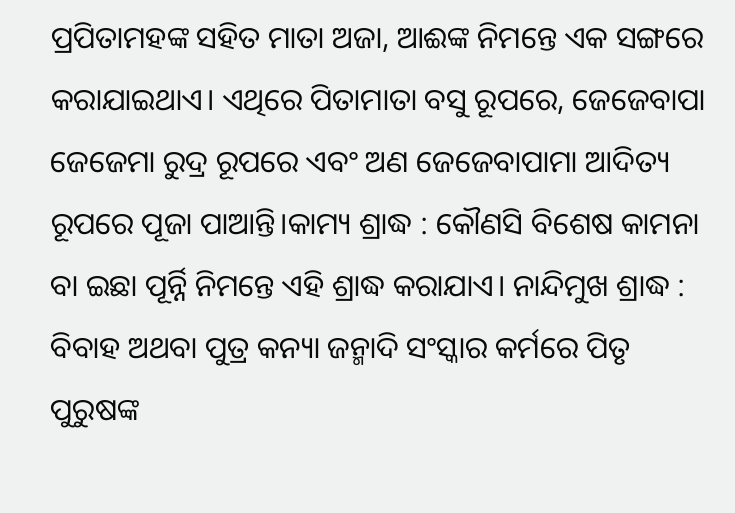ପ୍ରପିତାମହଙ୍କ ସହିତ ମାତା ଅଜା, ଆଈଙ୍କ ନିମନ୍ତେ ଏକ ସଙ୍ଗରେ କରାଯାଇଥାଏ। ଏଥିରେ ପିତାମାତା ବସୁ ରୂପରେ, ଜେଜେବାପା ଜେଜେମା ରୁଦ୍ର ରୂପରେ ଏବଂ ଅଣ ଜେଜେବାପାମା ଆଦିତ୍ୟ ରୂପରେ ପୂଜା ପାଆନ୍ତି।କାମ୍ୟ ଶ୍ରାଦ୍ଧ : କୌଣସି ବିଶେଷ କାମନା ବା ଇଛା ପୂର୍ନ୍ନି ନିମନ୍ତେ ଏହି ଶ୍ରାଦ୍ଧ କରାଯାଏ। ନାନ୍ଦିମୁଖ ଶ୍ରାଦ୍ଧ : ବିବାହ ଅଥବା ପୁତ୍ର କନ୍ୟା ଜନ୍ମାଦି ସଂସ୍କାର କର୍ମରେ ପିତୃ ପୁରୁଷଙ୍କ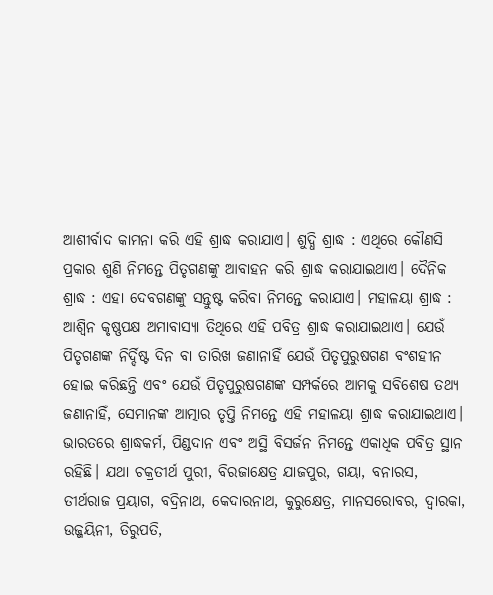ଆଶୀର୍ବାଦ କାମନା କରି ଏହି ଶ୍ରାଦ୍ଧ କରାଯାଏ। ଶୁଦ୍ଧି ଶ୍ରାଦ୍ଧ : ଏଥିରେ କୌଣସି ପ୍ରକାର ଶୁଣି ନିମନ୍ତେ ପିତୃଗଣଙ୍କୁ ଆବାହନ କରି ଶ୍ରାଦ୍ଧ କରାଯାଇଥାଏ। ଦୈନିକ ଶ୍ରାଦ୍ଧ : ଏହା ଦେବଗଣଙ୍କୁ ସନ୍ତୁଷ୍ଟ କରିବା ନିମନ୍ତେ କରାଯାଏ। ମହାଳୟା ଶ୍ରାଦ୍ଧ : ଆଶ୍ବିନ କୃଷ୍ଣପକ୍ଷ ଅମାବାସ୍ୟା ତିଥିରେ ଏହି ପବିତ୍ର ଶ୍ରାଦ୍ଧ କରାଯାଇଥାଏ। ଯେଉଁ ପିତୃଗଣଙ୍କ ନିର୍ଦ୍ଦିଷ୍ଟ ଦିନ ବା ତାରିଖ ଜଣାନାହିଁ ଯେଉଁ ପିତୃପୁରୁଷଗଣ ବଂଶହୀନ ହୋଇ କରିଛନ୍ତି ଏବଂ ଯେଉଁ ପିତୃପୁରୁଷଗଣଙ୍କ ସମ୍ପର୍କରେ ଆମକୁ ସବିଶେଷ ତଥ୍ୟ ଜଣାନାହିଁ, ସେମାନଙ୍କ ଆତ୍ମାର ତୃପ୍ତି ନିମନ୍ତେ ଏହି ମହାଳୟା ଶ୍ରାଦ୍ଧ କରାଯାଇଥାଏ। ଭାରତରେ ଶ୍ରାଦ୍ଧକର୍ମ, ପିଣ୍ଡଦାନ ଏବଂ ଅସ୍ଥି ବିସର୍ଜନ ନିମନ୍ତେ ଏକାଧିକ ପବିତ୍ର ସ୍ଥାନ ରହିଛି। ଯଥା ଚକ୍ରତୀର୍ଥ ପୁରୀ, ବିରଜାକ୍ଷେତ୍ର ଯାଜପୁର, ଗୟା, ବନାରସ, ତୀର୍ଥରାଜ ପ୍ରୟାଗ, ବଦ୍ରିନାଥ, କେଦାରନାଥ, କୁରୁକ୍ଷେତ୍ର, ମାନସରୋବର, ଦ୍ଵାରକା, ଉଜ୍ଜୟିନୀ, ତିରୁପତି,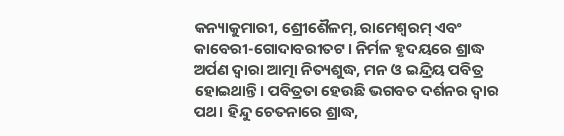କନ୍ୟାକୁମାରୀ, ଶ୍ରେୀଶୈଳମ୍, ରାମେଶ୍ବରମ୍ ଏବଂ କାବେରୀ-ଗୋଦାବରୀତଟ। ନିର୍ମଳ ହୃଦୟରେ ଶ୍ରାଦ୍ଧ ଅର୍ପଣ ଦ୍ଵାରା ଆତ୍ମା ନିତ୍ୟଶୁଦ୍ଧ, ମନ ଓ ଇନ୍ଦ୍ରିୟ ପବିତ୍ର ହୋଇଥାନ୍ତି। ପବିତ୍ରତା ହେଉଛି ଭଗବତ ଦର୍ଶନର ଦ୍ଵାର ପଥ। ହିନ୍ଦୁ ଚେତନାରେ ଶ୍ରାଦ୍ଧ,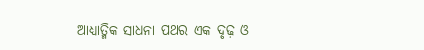ଆଧ୍ୟାତ୍ମିକ ସାଧନା ପଥର ଏକ ଦୃଢ଼ ଓ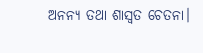ଅନନ୍ୟ ତଥା ଶାସ୍ଵତ ଚେତନା।